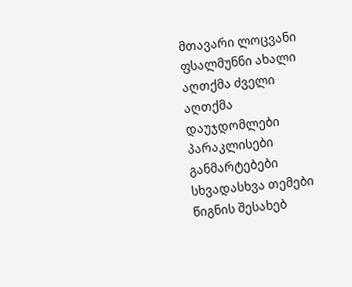მთავარი ლოცვანი ფსალმუნნი ახალი აღთქმა ძველი აღთქმა დაუჯდომლები პარაკლისები განმარტებები სხვადასხვა თემები წიგნის შესახებ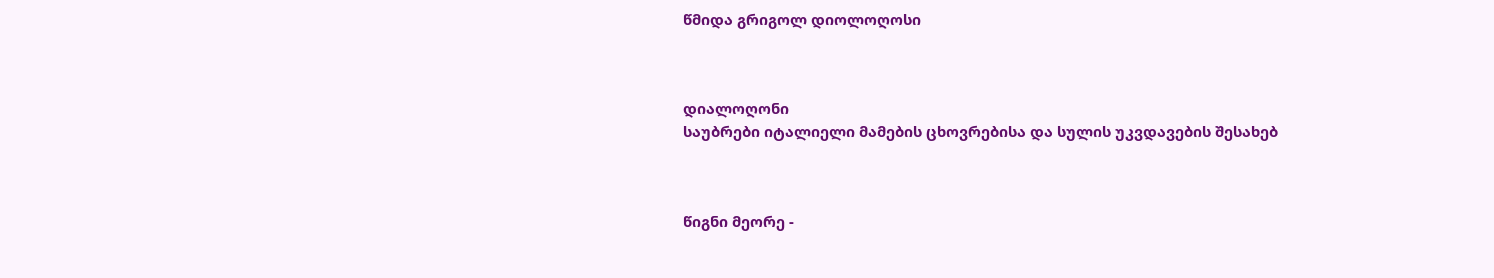წმიდა გრიგოლ დიოლოღოსი



დიალოღონი
საუბრები იტალიელი მამების ცხოვრებისა და სულის უკვდავების შესახებ



წიგნი მეორე -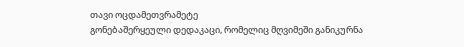თავი ოცდამეთვრამეტე
გონებაშერყეული დედაკაცი, რომელიც მღვიმეში განიკურნა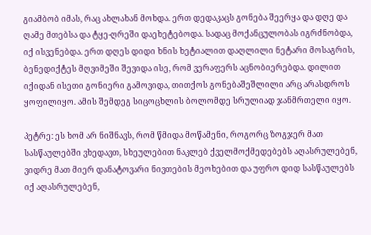გიამბობ იმას, რაც ახლახან მოხდა. ერთ დედაკაცს გონება შეერყა და დღე და ღამე მთებსა და ტყე-ღრეში დაეხეტებოდა. სადაც მოქანცულობას იგრძნობდა, იქ ისვენებდა. ერთ დღეს დიდი ხნის ხეტიალით დაღლილი ნეტარი მოსაგრის, ბენედიქტეს მღვიმეში შევიდა ისე, რომ ვერაფერს აცნობიერებდა. დილით იქიდან ისეთი გონიერი გამოვიდა, თითქოს გონებაშეშლილი არც არასდროს ყოფილიყო. ამის შემდეგ სიცოცხლის ბოლომდე სრულიად ჯანმრთელი იყო.

პეტრე: ეს ხომ არ ნიშნავს, რომ წმიდა მოწამენი, როგორც ზოგჯერ მათ სასწაულებში ვხედავთ, სხეულებით ნაკლებ ქველმოქმედებებს აღასრულებენ, ვიდრე მათ მიერ დანატოვარი ნივთების მეოხებით და უფრო დიდ სასწაულებს იქ აღასრულებენ,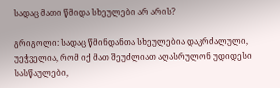სადაც მათი წმიდა სხეულები არ არის?

გრიგოლი: სადაც წმინდანთა სხეულებია დაკრძალული, უეჭველია, რომ იქ მათ შეუძლიათ აღასრულონ უდიდესი სასწაულები,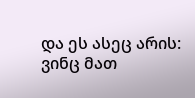და ეს ასეც არის: ვინც მათ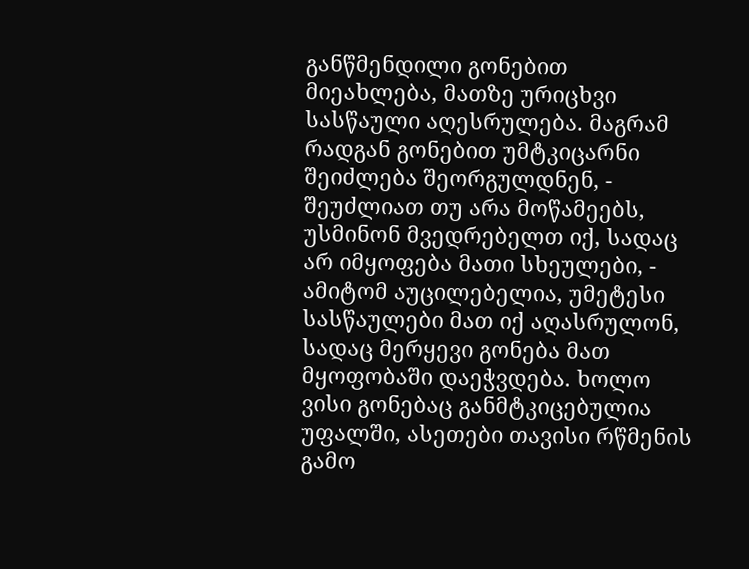განწმენდილი გონებით მიეახლება, მათზე ურიცხვი სასწაული აღესრულება. მაგრამ რადგან გონებით უმტკიცარნი შეიძლება შეორგულდნენ, - შეუძლიათ თუ არა მოწამეებს, უსმინონ მვედრებელთ იქ, სადაც არ იმყოფება მათი სხეულები, - ამიტომ აუცილებელია, უმეტესი სასწაულები მათ იქ აღასრულონ, სადაც მერყევი გონება მათ მყოფობაში დაეჭვდება. ხოლო ვისი გონებაც განმტკიცებულია უფალში, ასეთები თავისი რწმენის გამო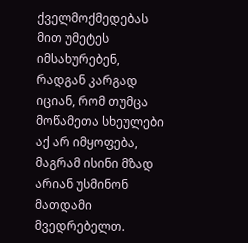ქველმოქმედებას მით უმეტეს იმსახურებენ, რადგან კარგად იციან, რომ თუმცა მოწამეთა სხეულები აქ არ იმყოფება, მაგრამ ისინი მზად არიან უსმინონ მათდამი მვედრებელთ.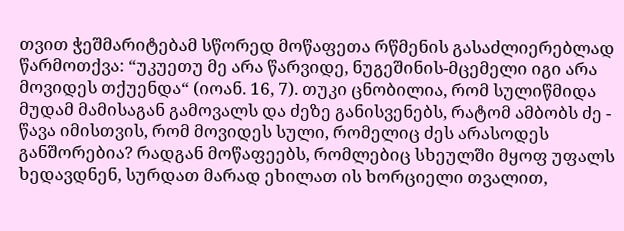თვით ჭეშმარიტებამ სწორედ მოწაფეთა რწმენის გასაძლიერებლად წარმოთქვა: “უკუეთუ მე არა წარვიდე, ნუგეშინის-მცემელი იგი არა მოვიდეს თქუენდა“ (იოან. 16, 7). თუკი ცნობილია, რომ სულიწმიდა მუდამ მამისაგან გამოვალს და ძეზე განისვენებს, რატომ ამბობს ძე - წავა იმისთვის, რომ მოვიდეს სული, რომელიც ძეს არასოდეს განშორებია? რადგან მოწაფეებს, რომლებიც სხეულში მყოფ უფალს ხედავდნენ, სურდათ მარად ეხილათ ის ხორციელი თვალით,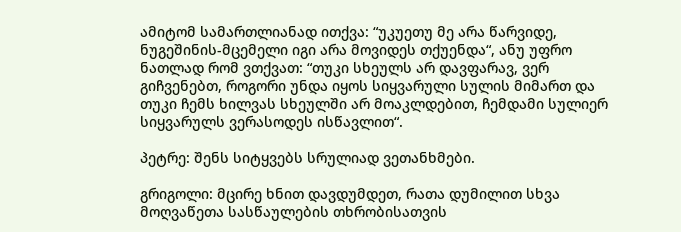ამიტომ სამართლიანად ითქვა: “უკუეთუ მე არა წარვიდე, ნუგეშინის-მცემელი იგი არა მოვიდეს თქუენდა“, ანუ უფრო ნათლად რომ ვთქვათ: “თუკი სხეულს არ დავფარავ, ვერ გიჩვენებთ, როგორი უნდა იყოს სიყვარული სულის მიმართ და თუკი ჩემს ხილვას სხეულში არ მოაკლდებით, ჩემდამი სულიერ სიყვარულს ვერასოდეს ისწავლით“.

პეტრე: შენს სიტყვებს სრულიად ვეთანხმები.

გრიგოლი: მცირე ხნით დავდუმდეთ, რათა დუმილით სხვა მოღვაწეთა სასწაულების თხრობისათვის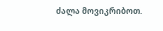ძალა მოვიკრიბოთ.